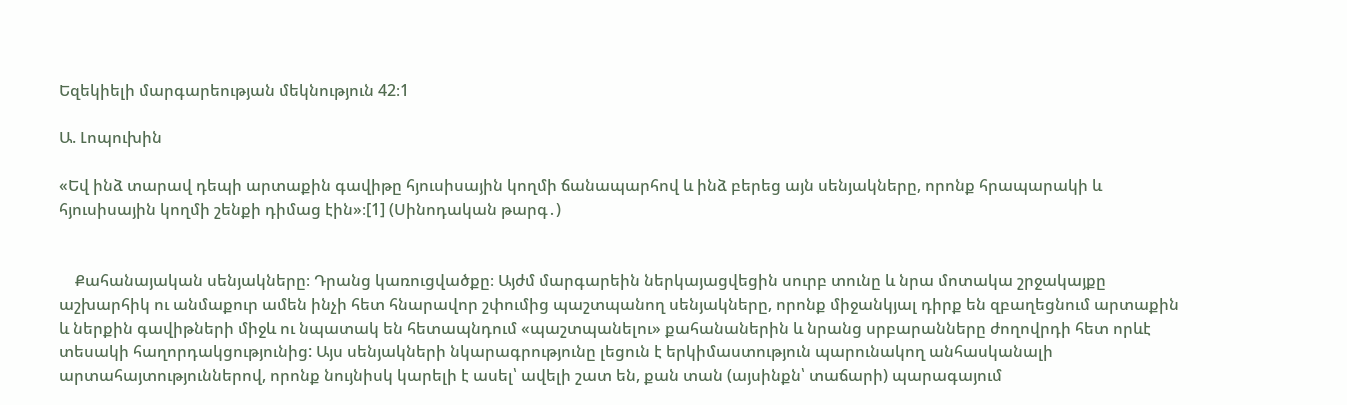Եզեկիելի մարգարեության մեկնություն 42։1

Ա. Լոպուխին

«Եվ ինձ տարավ դեպի արտաքին գավիթը հյուսիսային կողմի ճանապարհով և ինձ բերեց այն սենյակները, որոնք հրապարակի և հյուսիսային կողմի շենքի դիմաց էին»։[1] (Սինոդական թարգ․)


    Քահանայական սենյակները։ Դրանց կառուցվածքը։ Այժմ մարգարեին ներկայացվեցին սուրբ տունը և նրա մոտակա շրջակայքը աշխարհիկ ու անմաքուր ամեն ինչի հետ հնարավոր շփումից պաշտպանող սենյակները, որոնք միջանկյալ դիրք են զբաղեցնում արտաքին և ներքին գավիթների միջև ու նպատակ են հետապնդում «պաշտպանելու» քահանաներին և նրանց սրբարանները ժողովրդի հետ որևէ տեսակի հաղորդակցությունից: Այս սենյակների նկարագրությունը լեցուն է երկիմաստություն պարունակող անհասկանալի արտահայտություններով, որոնք նույնիսկ կարելի է ասել՝ ավելի շատ են, քան տան (այսինքն՝ տաճարի) պարագայում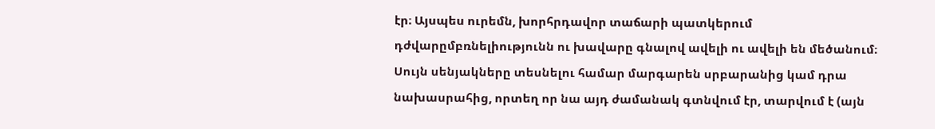էր։ Այսպես ուրեմն, խորհրդավոր տաճարի պատկերում դժվարըմբռնելիությունն ու խավարը գնալով ավելի ու ավելի են մեծանում։ Սույն սենյակները տեսնելու համար մարգարեն սրբարանից կամ դրա նախասրահից, որտեղ որ նա այդ ժամանակ գտնվում էր, տարվում է (այն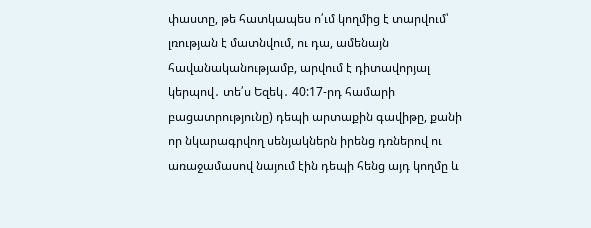փաստը, թե հատկապես ո՛ւմ կողմից է տարվում՝ լռության է մատնվում, ու դա, ամենայն հավանականությամբ, արվում է դիտավորյալ կերպով․ տե՛ս Եզեկ․ 40:17-րդ համարի բացատրությունը) դեպի արտաքին գավիթը, քանի որ նկարագրվող սենյակներն իրենց դռներով ու առաջամասով նայում էին դեպի հենց այդ կողմը և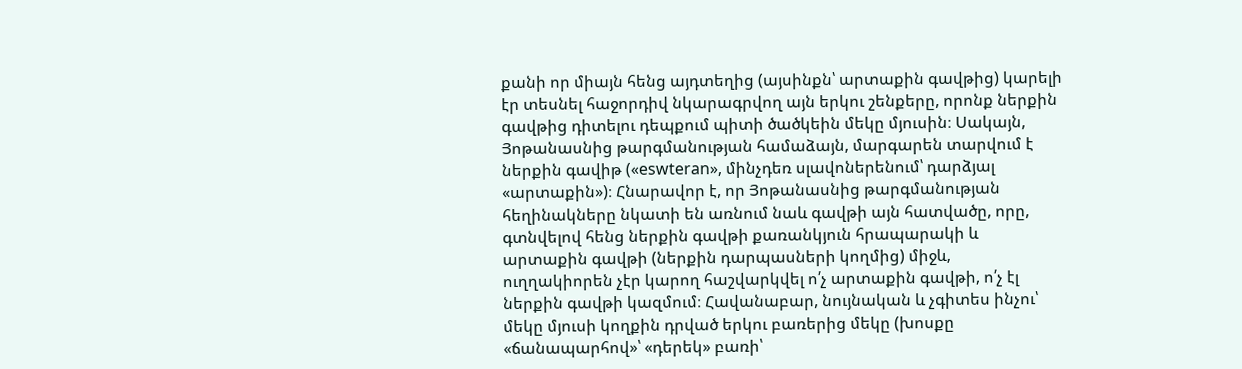քանի որ միայն հենց այդտեղից (այսինքն՝ արտաքին գավթից) կարելի էր տեսնել հաջորդիվ նկարագրվող այն երկու շենքերը, որոնք ներքին գավթից դիտելու դեպքում պիտի ծածկեին մեկը մյուսին։ Սակայն, Յոթանասնից թարգմանության համաձայն, մարգարեն տարվում է ներքին գավիթ («eswteran», մինչդեռ սլավոներենում՝ դարձյալ «արտաքին»)։ Հնարավոր է, որ Յոթանասնից թարգմանության հեղինակները նկատի են առնում նաև գավթի այն հատվածը, որը, գտնվելով հենց ներքին գավթի քառանկյուն հրապարակի և արտաքին գավթի (ներքին դարպասների կողմից) միջև, ուղղակիորեն չէր կարող հաշվարկվել ո՛չ արտաքին գավթի, ո՛չ էլ ներքին գավթի կազմում։ Հավանաբար, նույնական և չգիտես ինչու՝ մեկը մյուսի կողքին դրված երկու բառերից մեկը (խոսքը «ճանապարհով»՝ «դերեկ» բառի՝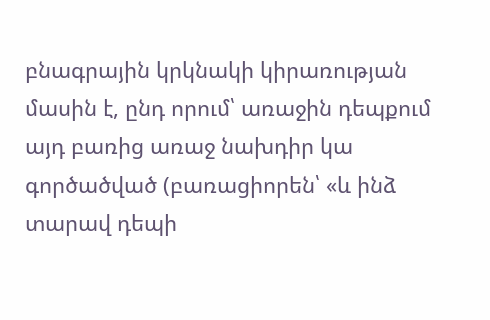բնագրային կրկնակի կիրառության մասին է, ընդ որում՝ առաջին դեպքում այդ բառից առաջ նախդիր կա գործածված (բառացիորեն՝ «և ինձ տարավ դեպի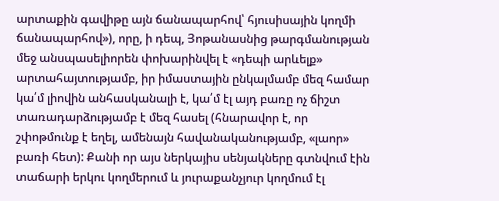արտաքին գավիթը այն ճանապարհով՝ հյուսիսային կողմի ճանապարհով»), որը, ի դեպ, Յոթանասնից թարգմանության մեջ անսպասելիորեն փոխարինվել է «դեպի արևելք» արտահայտությամբ, իր իմաստային ընկալմամբ մեզ համար կա՛մ լիովին անհասկանալի է, կա՛մ էլ այդ բառը ոչ ճիշտ տառադարձությամբ է մեզ հասել (հնարավոր է, որ շփոթմունք է եղել, ամենայն հավանականությամբ, «լաոր» բառի հետ): Քանի որ այս ներկայիս սենյակները գտնվում էին տաճարի երկու կողմերում և յուրաքանչյուր կողմում էլ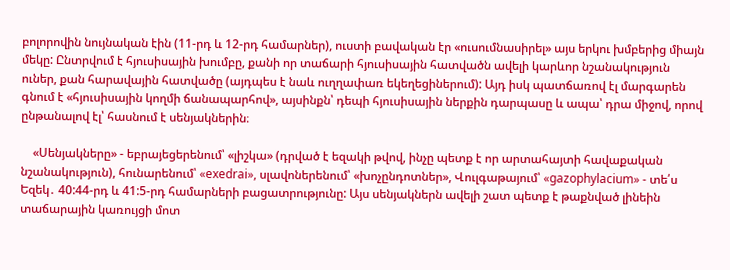բոլորովին նույնական էին (11-րդ և 12-րդ համարներ), ուստի բավական էր «ուսումնասիրել» այս երկու խմբերից միայն մեկը: Ընտրվում է հյուսիսային խումբը, քանի որ տաճարի հյուսիսային հատվածն ավելի կարևոր նշանակություն ուներ, քան հարավային հատվածը (այդպես է նաև ուղղափառ եկեղեցիներում): Այդ իսկ պատճառով էլ մարգարեն գնում է «հյուսիսային կողմի ճանապարհով», այսինքն՝ դեպի հյուսիսային ներքին դարպասը և ապա՝ դրա միջով, որով ընթանալով էլ՝ հասնում է սենյակներին։

    «Սենյակները» - եբրայեցերենում՝ «լիշկա» (դրված է եզակի թվով, ինչը պետք է որ արտահայտի հավաքական նշանակություն), հունարենում՝ «exedrai», սլավոներենում՝ «խոչընդոտներ», Վուլգաթայում՝ «gazophylacium» - տե՛ս Եզեկ․ 40:44-րդ և 41:5-րդ համարների բացատրությունը: Այս սենյակներն ավելի շատ պետք է թաքնված լինեին տաճարային կառույցի մոտ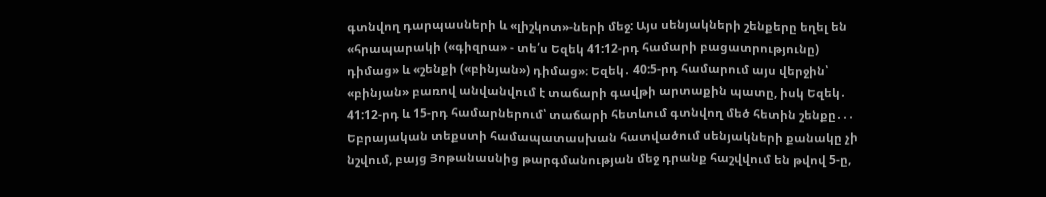գտնվող դարպասների և «լիշկոտ»-ների մեջ: Այս սենյակների շենքերը եղել են «հրապարակի («գիզրա» - տե՛ս Եզեկ 41:12-րդ համարի բացատրությունը) դիմաց» և «շենքի («բինյան») դիմաց»։ Եզեկ․ 40:5-րդ համարում այս վերջին՝ «բինյան» բառով անվանվում է տաճարի գավթի արտաքին պատը, իսկ Եզեկ․ 41:12-րդ և 15-րդ համարներում՝ տաճարի հետևում գտնվող մեծ հետին շենքը․․․ Եբրայական տեքստի համապատասխան հատվածում սենյակների քանակը չի նշվում, բայց Յոթանասնից թարգմանության մեջ դրանք հաշվվում են թվով 5-ը,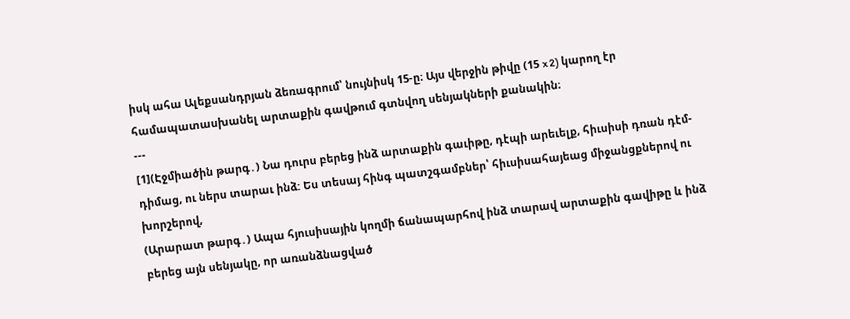իսկ ահա Ալեքսանդրյան ձեռագրում՝ նույնիսկ 15-ը։ Այս վերջին թիվը (15 x 2) կարող էր համապատասխանել արտաքին գավթում գտնվող սենյակների քանակին։
---
[1](Էջմիածին թարգ․) Նա դուրս բերեց ինձ արտաքին գաւիթը, դէպի արեւելք, հիւսիսի դռան դէմ-դիմաց, ու ներս տարաւ ինձ: Ես տեսայ հինգ պատշգամբներ՝ հիւսիսահայեաց միջանցքներով ու խորշերով,
(Արարատ թարգ․) Ապա հյուսիսային կողմի ճանապարհով ինձ տարավ արտաքին գավիթը և ինձ բերեց այն սենյակը, որ առանձնացված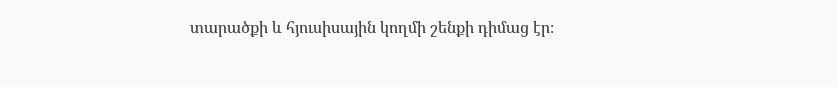տարածքի և հյուսիսային կողմի շենքի դիմաց էր։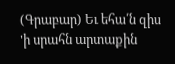(Գրաբար) Եւ եհա՛ն զիս 'ի սրահն արտաքին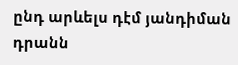ընդ արևելս դէմ յանդիման դրանն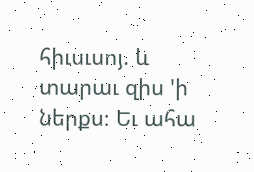հիւսւսոյ. և տարաւ զիս 'ի ներքս։ Եւ ահա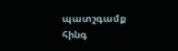պատշգամք հինգ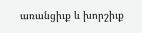առանցիւք և խորշիւք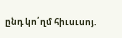ընդ կո՛ղմ հիւսւսոյ.